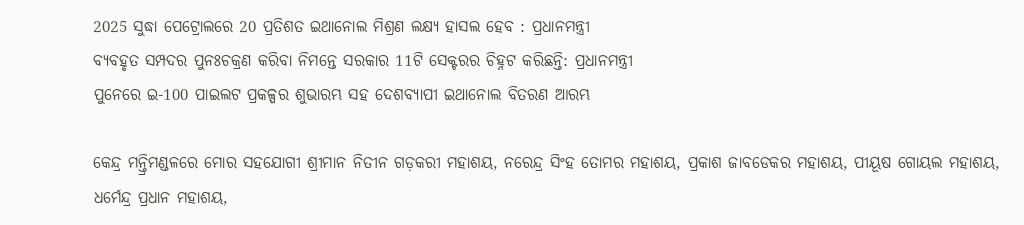2025 ସୁଦ୍ଧା ପେଟ୍ରୋଲରେ 20 ପ୍ରତିଶତ ଇଥାନୋଲ ମିଶ୍ରଣ ଲକ୍ଷ୍ୟ ହାସଲ ହେବ : ପ୍ରଧାନମନ୍ତ୍ରୀ
ବ୍ୟବହୃତ ସମ୍ପଦର ପୁନଃଚକ୍ରଣ କରିବା ନିମନ୍ତେ ସରକାର 11ଟି ସେକ୍ଟରର ଚିହ୍ନଟ କରିଛନ୍ତି: ପ୍ରଧାନମନ୍ତ୍ରୀ
ପୁନେରେ ଇ-100 ପାଇଲଟ ପ୍ରକଳ୍ପର ଶୁଭାରମ୍ଭ ସହ ଦେଶବ୍ୟାପୀ ଇଥାନୋଲ ବିତରଣ ଆରମ୍ଭ

କେନ୍ଦ୍ର ମନ୍ତ୍ରିମଣ୍ଡଳରେ ମୋର ସହଯୋଗୀ ଶ୍ରୀମାନ ନିତୀନ ଗଡ଼କରୀ ମହାଶୟ, ନରେନ୍ଦ୍ର ସିଂହ ତୋମର ମହାଶୟ, ପ୍ରକାଶ ଜାବଡେକର ମହାଶୟ, ପୀୟୂଷ ଗୋୟଲ ମହାଶୟ, ଧର୍ମେନ୍ଦ୍ର ପ୍ରଧାନ ମହାଶୟ,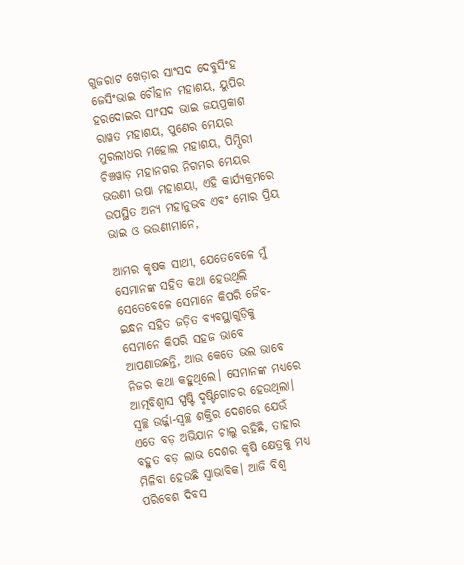ଗୁଜରାଟ ଖେଡ଼ାର ସାଂସଦ ଦେବୁସିଂହ ଜେସିଂଭାଇ ଚୌହାନ ମହାଶୟ, ୟୁପିର ହରଦୋଇର ସାଂସଦ ଭାଇ ଜୟପ୍ରକାଶ ରାୱତ ମହାଶୟ, ପୁଣେର ମେୟର ମୁରଲୀଧର ମହୋଲ ମହାଶୟ, ପିମ୍ପିରୀ ଚିଞ୍ଚୱାଡ଼ ମହାନଗର ନିଗମର ମେୟର ଭଉଣୀ ଉଷା ମହାଶୟା, ଏହି କାର୍ଯ୍ୟକ୍ରମରେ ଉପସ୍ଥିତ ଅନ୍ୟ ମହାନୁଭବ ଏବଂ ମୋର ପ୍ରିୟ ଭାଇ ଓ ଭଉଣୀମାନେ,

ଆମର କୃଷକ ସାଥୀ, ଯେତେବେଳେ ମୁଁ ସେମାନଙ୍କ ସହିତ କଥା ହେଉଥିଲି ସେତେବେଳେ ସେମାନେ କିପରି ଜୈବ-ଇନ୍ଧନ ସହିତ ଜଡ଼ିତ ବ୍ୟବସ୍ଥାଗୁଡ଼ିକୁ ସେମାନେ କିପରି ସହଜ ଭାବେ ଆପଣାଉଛନ୍ତି, ଆଉ କେତେ ଭଲ ଭାବେ ନିଜର କଥା କହୁଥିଲେ। ସେମାନଙ୍କ ମଧ୍ୟରେ ଆତ୍ମବିଶ୍ୱାସ ସ୍ପଷ୍ଟି ଦୃଷ୍ଟିଗୋଚର ହେଉଥିଲା। ସ୍ୱଚ୍ଛ ଉର୍ଜ୍ଜା-ସ୍ୱଚ୍ଛ ଶକ୍ତିର ଦେଶରେ ଯେଉଁ ଏତେ ବଡ଼ ଅଭିଯାନ ଚାଲୁ ରହିଛି, ତାହାର ବହୁତ ବଡ଼ ଲାଭ ଦେଶର କୃଷି କ୍ଷେତ୍ରକୁ ମଧ୍ୟ ମିଳିବା ହେଉଛି ସ୍ୱାଭାବିକ। ଆଜି ବିଶ୍ୱ ପରିବେଶ ଦିବସ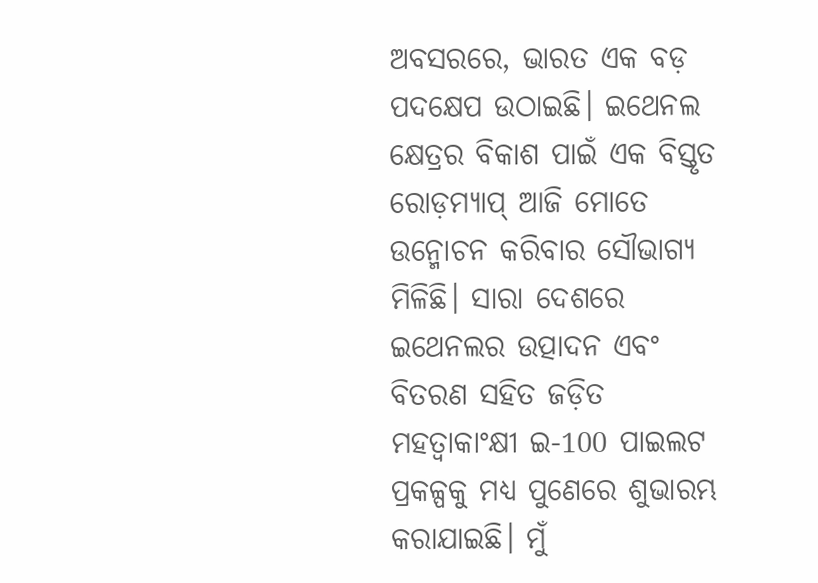ଅବସରରେ, ଭାରତ ଏକ ବଡ଼ ପଦକ୍ଷେପ ଉଠାଇଛି। ଇଥେନଲ କ୍ଷେତ୍ରର ବିକାଶ ପାଇଁ ଏକ ବିସ୍ତୃତ ରୋଡ଼ମ୍ୟାପ୍‍ ଆଜି ମୋତେ ଉନ୍ମୋଚନ କରିବାର ସୌଭାଗ୍ୟ ମିଳିଛି। ସାରା ଦେଶରେ ଇଥେନଲର ଉତ୍ପାଦନ ଏବଂ ବିତରଣ ସହିତ ଜଡ଼ିତ ମହତ୍ୱାକାଂକ୍ଷୀ ଇ-100 ପାଇଲଟ ପ୍ରକଳ୍ପକୁ ମଧ୍ୟ ପୁଣେରେ ଶୁଭାରମ୍ଭ କରାଯାଇଛି। ମୁଁ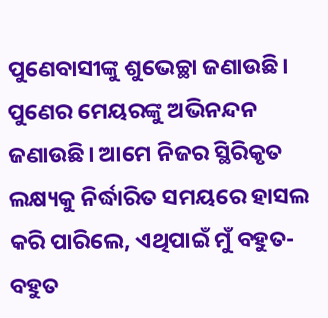ପୁଣେବାସୀଙ୍କୁ ଶୁଭେଚ୍ଛା ଜଣାଉଛି। ପୁଣେର ମେୟରଙ୍କୁ ଅଭିନନ୍ଦନ ଜଣାଉଛି। ଆମେ ନିଜର ସ୍ଥିରିକୃତ ଲକ୍ଷ୍ୟକୁ ନିର୍ଦ୍ଧାରିତ ସମୟରେ ହାସଲ କରି ପାରିଲେ, ଏଥିପାଇଁ ମୁଁ ବହୁତ-ବହୁତ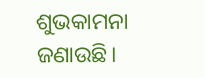ଶୁଭକାମନା ଜଣାଉଛି।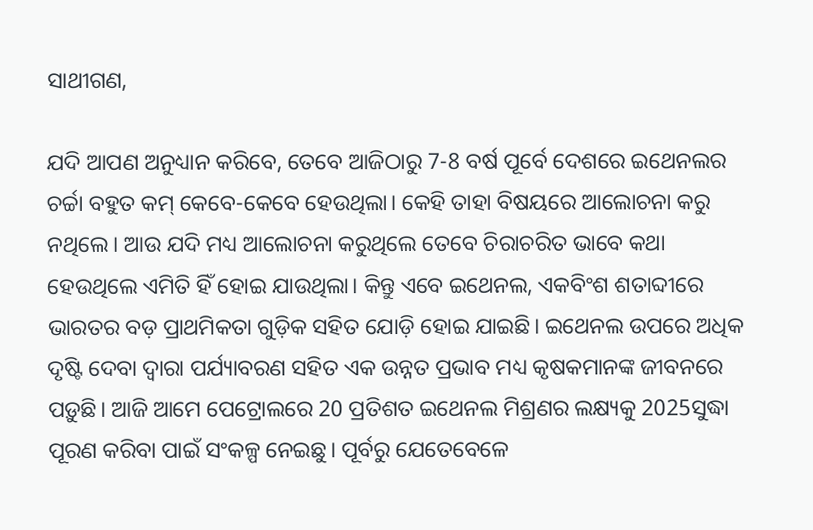ସାଥୀଗଣ,

ଯଦି ଆପଣ ଅନୁଧ୍ୟାନ କରିବେ, ତେବେ ଆଜିଠାରୁ 7-8 ବର୍ଷ ପୂର୍ବେ ଦେଶରେ ଇଥେନଲର ଚର୍ଚ୍ଚା ବହୁତ କମ୍‍ କେବେ-କେବେ ହେଉଥିଲା। କେହି ତାହା ବିଷୟରେ ଆଲୋଚନା କରୁ ନଥିଲେ। ଆଉ ଯଦି ମଧ୍ୟ ଆଲୋଚନା କରୁଥିଲେ ତେବେ ଚିରାଚରିତ ଭାବେ କଥା ହେଉଥିଲେ ଏମିତି ହିଁ ହୋଇ ଯାଉଥିଲା। କିନ୍ତୁ ଏବେ ଇଥେନଲ, ଏକବିଂଶ ଶତାବ୍ଦୀରେ ଭାରତର ବଡ଼ ପ୍ରାଥମିକତା ଗୁଡ଼ିକ ସହିତ ଯୋଡ଼ି ହୋଇ ଯାଇଛି। ଇଥେନଲ ଉପରେ ଅଧିକ ଦୃଷ୍ଟି ଦେବା ଦ୍ୱାରା ପର୍ଯ୍ୟାବରଣ ସହିତ ଏକ ଉନ୍ନତ ପ୍ରଭାବ ମଧ୍ୟ କୃଷକମାନଙ୍କ ଜୀବନରେ ପଡ଼ୁଛି। ଆଜି ଆମେ ପେଟ୍ରୋଲରେ 20 ପ୍ରତିଶତ ଇଥେନଲ ମିଶ୍ରଣର ଲକ୍ଷ୍ୟକୁ 2025ସୁଦ୍ଧା  ପୂରଣ କରିବା ପାଇଁ ସଂକଳ୍ପ ନେଇଛୁ। ପୂର୍ବରୁ ଯେତେବେଳେ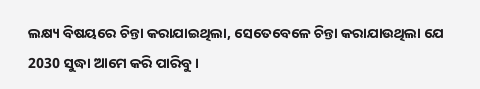ଲକ୍ଷ୍ୟ ବିଷୟରେ ଚିନ୍ତା କରାଯାଇଥିଲା, ସେତେବେଳେ ଚିନ୍ତା କରାଯାଉଥିଲା ଯେ 2030 ସୁଦ୍ଧା ଆମେ କରି ପାରିବୁ।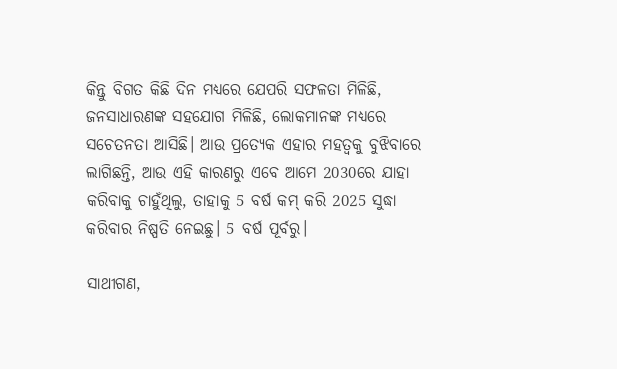କିନ୍ତୁ ବିଗତ କିଛି ଦିନ ମଧ୍ୟରେ ଯେପରି ସଫଳତା ମିଳିଛି, ଜନସାଧାରଣଙ୍କ ସହଯୋଗ ମିଳିଛି, ଲୋକମାନଙ୍କ ମଧ୍ୟରେ ସଚେତନତା ଆସିଛି। ଆଉ ପ୍ରତ୍ୟେକ ଏହାର ମହତ୍ୱକୁ ବୁଝିବାରେ ଲାଗିଛନ୍ତି, ଆଉ ଏହି କାରଣରୁ ଏବେ ଆମେ 2030ରେ ଯାହା କରିବାକୁ ଚାହୁଁଥିଲୁ, ତାହାକୁ 5 ବର୍ଷ କମ୍‍ କରି 2025 ସୁଦ୍ଧା କରିବାର ନିଷ୍ପତି ନେଇଛୁ। 5 ବର୍ଷ ପୂର୍ବରୁ।

ସାଥୀଗଣ,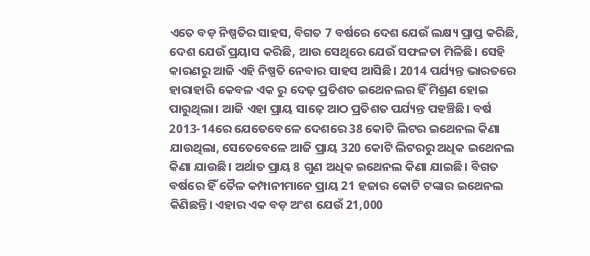ଏତେ ବଡ଼ ନିଷ୍ପତିର ସାହସ, ବିଗତ 7 ବର୍ଷରେ ଦେଶ ଯେଉଁ ଲକ୍ଷ୍ୟ ପ୍ରାପ୍ତ କରିଛି, ଦେଶ ଯେଉଁ ପ୍ରୟାସ କରିଛି, ଆଉ ସେଥିରେ ଯେଉଁ ସଫଳତା ମିଳିଛି। ସେହି କାରଣରୁ ଆଜି ଏହି ନିଷ୍ପତି ନେବାର ସାହସ ଆସିଛି। 2014 ପର୍ଯ୍ୟନ୍ତ ଭାରତରେ ହାରାହାରି କେବଳ ଏକ ରୁ ଦେଢ଼ ପ୍ରତିଶତ ଇଥେନଲର ହିଁ ମିଶ୍ରଣ ହୋଇ ପାରୁଥିଲା। ଆଜି ଏହା ପ୍ରାୟ ସାଢ଼େ ଆଠ ପ୍ରତିଶତ ପର୍ଯ୍ୟନ୍ତ ପହଞ୍ଚିଛି। ବର୍ଷ 2013-14ରେ ଯେତେବେଳେ ଦେଶରେ 38 କୋଟି ଲିଟର ଇଥେନଲ କିଣା ଯାଉଥିଲା, ସେତେବେଳେ ଆଜି ପ୍ରାୟ 320 କୋଟି ଲିଟରରୁ ଅଧିକ ଇଥେନଲ କିଣା ଯାଉଛି। ଅର୍ଥାତ ପ୍ରାୟ 8 ଗୁଣ ଅଧିକ ଇଥେନଲ କିଣା ଯାଇଛି। ବିଗତ ବର୍ଷରେ ହିଁ ତୈଳ କମ୍ପାନୀମାନେ ପ୍ରାୟ 21 ହଜାର କୋଟି ଟଙ୍କାର ଇଥେନଲ କିଣିଛନ୍ତି। ଏହାର ଏକ ବଡ଼ ଅଂଶ ଯେଉଁ 21,000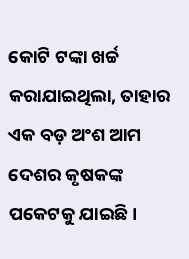କୋଟି ଟଙ୍କା ଖର୍ଚ୍ଚ କରାଯାଇଥିଲା, ତାହାର ଏକ ବଡ଼ ଅଂଶ ଆମ ଦେଶର କୃଷକଙ୍କ ପକେଟକୁ ଯାଇଛି।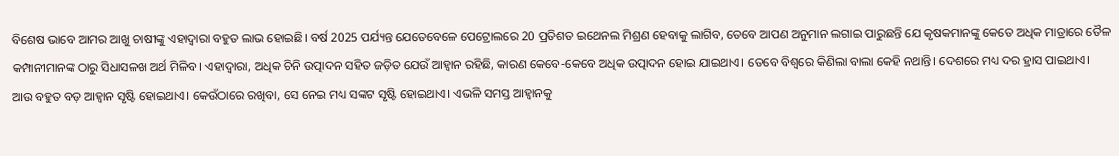ବିଶେଷ ଭାବେ ଆମର ଆଖୁ ଚାଷୀଙ୍କୁ ଏହାଦ୍ୱାରା ବହୁତ ଲାଭ ହୋଇଛି। ବର୍ଷ 2025 ପର୍ଯ୍ୟନ୍ତ ଯେତେବେଳେ ପେଟ୍ରୋଲରେ 20 ପ୍ରତିଶତ ଇଥେନଲ ମିଶ୍ରଣ ହେବାକୁ ଲାଗିବ, ତେବେ ଆପଣ ଅନୁମାନ ଲଗାଇ ପାରୁଛନ୍ତି ଯେ କୃଷକମାନଙ୍କୁ କେତେ ଅଧିକ ମାତ୍ରାରେ ତୈଳ କମ୍ପାନୀମାନଙ୍କ ଠାରୁ ସିଧାସଳଖ ଅର୍ଥ ମିଳିବ। ଏହାଦ୍ୱାରା, ଅଧିକ ଚିନି ଉତ୍ପାଦନ ସହିତ ଜଡ଼ିତ ଯେଉଁ ଆହ୍ୱାନ ରହିଛି, କାରଣ କେବେ-କେବେ ଅଧିକ ଉତ୍ପାଦନ ହୋଇ ଯାଇଥାଏ। ତେବେ ବିଶ୍ୱରେ କିଣିଲା ବାଲା କେହି ନଥାନ୍ତି। ଦେଶରେ ମଧ୍ୟ ଦର ହ୍ରାସ ପାଇଥାଏ। ଆଉ ବହୁତ ବଡ଼ ଆହ୍ୱାନ ସୃଷ୍ଟି ହୋଇଥାଏ। କେଉଁଠାରେ ରଖିବା, ସେ ନେଇ ମଧ୍ୟ ସଙ୍କଟ ସୃଷ୍ଟି ହୋଇଥାଏ। ଏଭଳି ସମସ୍ତ ଆହ୍ୱାନକୁ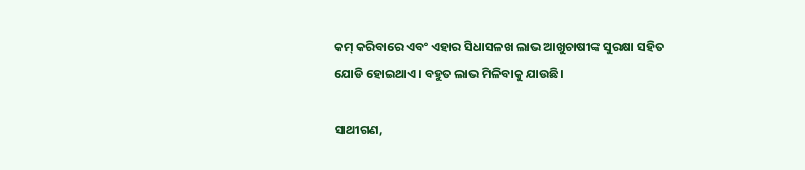କମ୍‍ କରିବାରେ ଏବଂ ଏହାର ସିଧାସଳଖ ଲାଭ ଆଖୁଚାଷୀଙ୍କ ସୁରକ୍ଷା ସହିତ ଯୋଡି ହୋଇଥାଏ। ବହୁତ ଲାଭ ମିଳିବାକୁ ଯାଉଛି।

ସାଥୀଗଣ,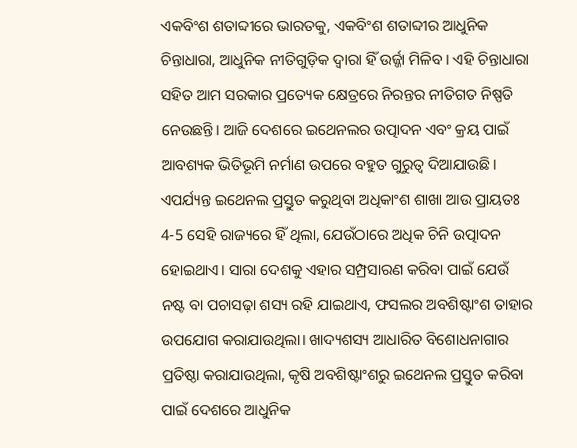ଏକବିଂଶ ଶତାବ୍ଦୀରେ ଭାରତକୁ, ଏକବିଂଶ ଶତାବ୍ଦୀର ଆଧୁନିକ ଚିନ୍ତାଧାରା, ଆଧୁନିକ ନୀତିଗୁଡ଼ିକ ଦ୍ୱାରା ହିଁ ଉର୍ଜ୍ଜା ମିଳିବ। ଏହି ଚିନ୍ତାଧାରା ସହିତ ଆମ ସରକାର ପ୍ରତ୍ୟେକ କ୍ଷେତ୍ରରେ ନିରନ୍ତର ନୀତିଗତ ନିଷ୍ପତି ନେଉଛନ୍ତି। ଆଜି ଦେଶରେ ଇଥେନଲର ଉତ୍ପାଦନ ଏବଂ କ୍ରୟ ପାଇଁ ଆବଶ୍ୟକ ଭିତିଭୂମି ନର୍ମାଣ ଉପରେ ବହୁତ ଗୁରୁତ୍ୱ ଦିଆଯାଉଛି। ଏପର୍ଯ୍ୟନ୍ତ ଇଥେନଲ ପ୍ରସ୍ତୁତ କରୁଥିବା ଅଧିକାଂଶ ଶାଖା ଆଉ ପ୍ରାୟତଃ 4-5 ସେହି ରାଜ୍ୟରେ ହିଁ ଥିଲା, ଯେଉଁଠାରେ ଅଧିକ ଚିନି ଉତ୍ପାଦନ ହୋଇଥାଏ। ସାରା ଦେଶକୁ ଏହାର ସମ୍ପ୍ରସାରଣ କରିବା ପାଇଁ ଯେଉଁ ନଷ୍ଟ ବା ପଚାସଢ଼ା ଶସ୍ୟ ରହି ଯାଇଥାଏ, ଫସଲର ଅବଶିଷ୍ଟାଂଶ ତାହାର ଉପଯୋଗ କରାଯାଉଥିଲା। ଖାଦ୍ୟଶସ୍ୟ ଆଧାରିତ ବିଶୋଧନାଗାର ପ୍ରତିଷ୍ଠା କରାଯାଉଥିଲା, କୃଷି ଅବଶିଷ୍ଟାଂଶରୁ ଇଥେନଲ ପ୍ରସ୍ତୁତ କରିବା ପାଇଁ ଦେଶରେ ଆଧୁନିକ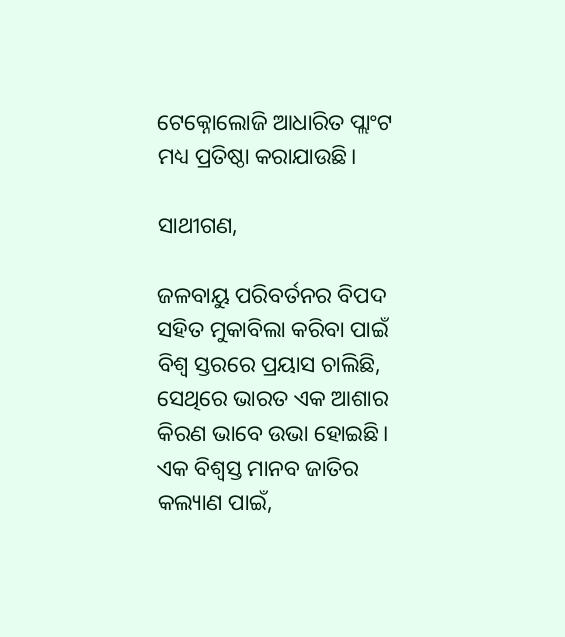ଟେକ୍ନୋଲୋଜି ଆଧାରିତ ପ୍ଲାଂଟ ମଧ୍ୟ ପ୍ରତିଷ୍ଠା କରାଯାଉଛି।

ସାଥୀଗଣ,

ଜଳବାୟୁ ପରିବର୍ତନର ବିପଦ ସହିତ ମୁକାବିଲା କରିବା ପାଇଁ ବିଶ୍ୱ ସ୍ତରରେ ପ୍ରୟାସ ଚାଲିଛି, ସେଥିରେ ଭାରତ ଏକ ଆଶାର କିରଣ ଭାବେ ଉଭା ହୋଇଛି। ଏକ ବିଶ୍ୱସ୍ତ ମାନବ ଜାତିର କଲ୍ୟାଣ ପାଇଁ,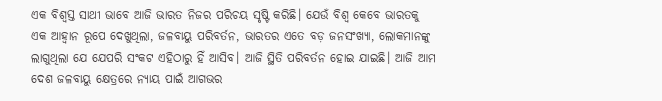ଏକ ବିଶ୍ୱସ୍ତ ସାଥୀ ଭାବେ ଆଜି ଭାରତ ନିଜର ପରିଚୟ ସୃଷ୍ଟି କରିଛି। ଯେଉଁ ବିଶ୍ୱ କେବେ ଭାରତକୁ ଏକ ଆହ୍ୱାନ ରୂପେ ଦେଖୁଥିଲା, ଜଳବାୟୁ ପରିବର୍ତନ, ଭାରତର ଏତେ ବଡ଼ ଜନସଂଖ୍ୟା, ଲୋକମାନଙ୍କୁ ଲାଗୁଥିଲା ଯେ ଯେପରି ସଂକଟ ଏହିଠାରୁ ହିଁ ଆସିବ। ଆଜି ସ୍ଥିତି ପରିବର୍ତନ ହୋଇ ଯାଇଛି। ଆଜି ଆମ ଦେଶ ଜଳବାୟୁ କ୍ଷେତ୍ରରେ ନ୍ୟାୟ ପାଇଁ ଆଗଭର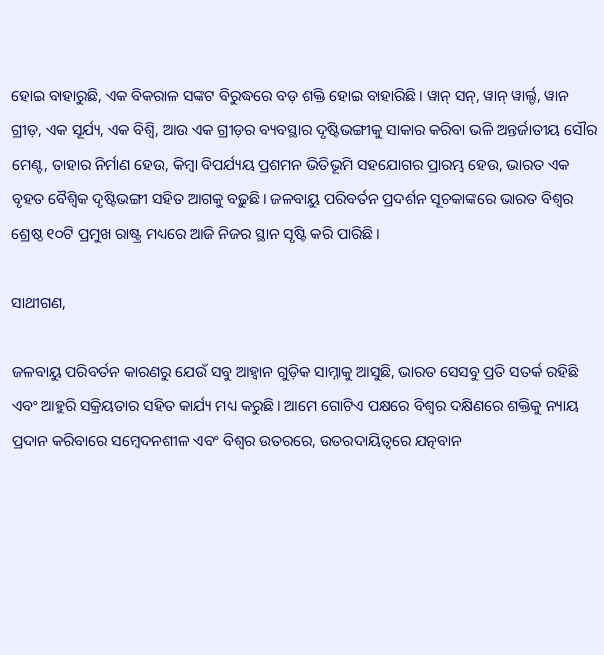ହୋଇ ବାହାରୁଛି, ଏକ ବିକରାଳ ସଙ୍କଟ ବିରୁଦ୍ଧରେ ବଡ଼ ଶକ୍ତି ହୋଇ ବାହାରିଛି। ୱାନ୍‍ ସନ୍‍, ୱାନ୍‍ ୱାର୍ଲ୍ଡ, ୱାନ ଗ୍ରୀଡ଼, ଏକ ସୂର୍ଯ୍ୟ, ଏକ ବିଶ୍ୱି, ଆଉ ଏକ ଗ୍ରୀଡ଼ର ବ୍ୟବସ୍ଥାର ଦୃଷ୍ଟିଭଙ୍ଗୀକୁ ସାକାର କରିବା ଭଳି ଅନ୍ତର୍ଜାତୀୟ ସୌର ମେଣ୍ଟ, ତାହାର ନିର୍ମାଣ ହେଉ, କିମ୍ବା ବିପର୍ଯ୍ୟୟ ପ୍ରଶମନ ଭିତିଭୂମି ସହଯୋଗର ପ୍ରାରମ୍ଭ ହେଉ, ଭାରତ ଏକ ବୃହତ ବୈଶ୍ୱିକ ଦୃଷ୍ଟିଭଙ୍ଗୀ ସହିତ ଆଗକୁ ବଢ଼ୁଛି। ଜଳବାୟୁ ପରିବର୍ତନ ପ୍ରଦର୍ଶନ ସୂଚକାଙ୍କରେ ଭାରତ ବିଶ୍ୱର ଶ୍ରେଷ୍ଠ ୧୦ଟି ପ୍ରମୁଖ ରାଷ୍ଟ୍ର ମଧ୍ୟରେ ଆଜି ନିଜର ସ୍ଥାନ ସୃଷ୍ଟି କରି ପାରିଛି।

ସାଥୀଗଣ,

ଜଳବାୟୁ ପରିବର୍ତନ କାରଣରୁ ଯେଉଁ ସବୁ ଆହ୍ୱାନ ଗୁଡ଼ିକ ସାମ୍ନାକୁ ଆସୁଛି, ଭାରତ ସେସବୁ ପ୍ରତି ସତର୍କ ରହିଛି ଏବଂ ଆହୁରି ସକ୍ରିୟତାର ସହିତ କାର୍ଯ୍ୟ ମଧ୍ୟ କରୁଛି। ଆମେ ଗୋଟିଏ ପକ୍ଷରେ ବିଶ୍ୱର ଦକ୍ଷିଣରେ ଶକ୍ତିକୁ ନ୍ୟାୟ ପ୍ରଦାନ କରିବାରେ ସମ୍ବେଦନଶୀଳ ଏବଂ ବିଶ୍ୱର ଉତରରେ, ଉତରଦାୟିତ୍ୱରେ ଯତ୍ନବାନ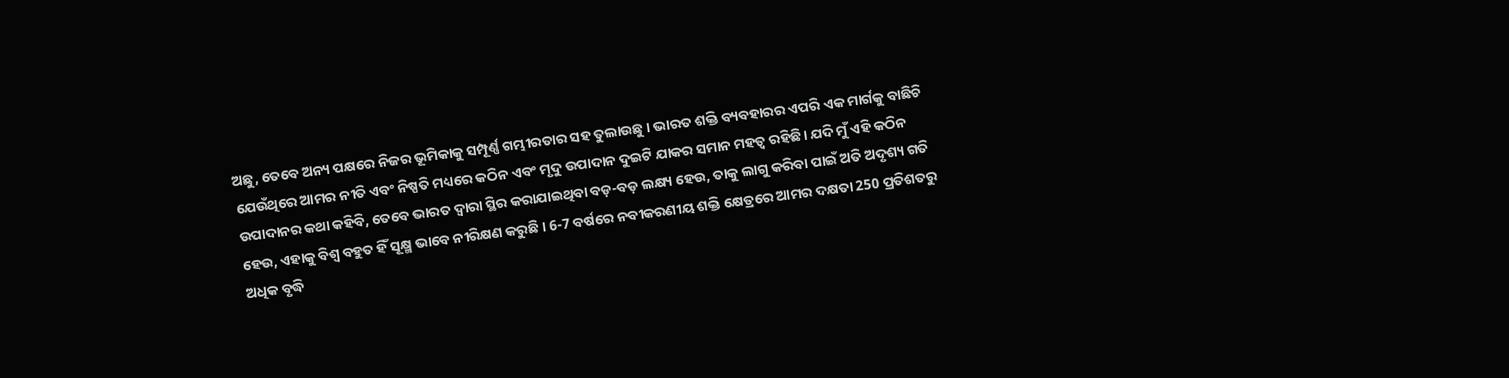ଅଛୁ, ତେବେ ଅନ୍ୟ ପକ୍ଷରେ ନିଜର ଭୂମିକାକୁ ସମ୍ପୂର୍ଣ୍ଣ ଗମ୍ଭୀରତାର ସହ ତୁଲାଉଛୁ । ଭାରତ ଶକ୍ତି ବ୍ୟବହାରର ଏପରି ଏକ ମାର୍ଗକୁ ବାଛିଚି ଯେଉଁଥିରେ ଆମର ନୀତି ଏବଂ ନିଷ୍ପତି ମଧ୍ୟରେ କଠିନ ଏବଂ ମୃଦୁ ଉପାଦାନ ଦୁଇଟି ଯାକର ସମାନ ମହତ୍ୱ ରହିଛି। ଯଦି ମୁଁ ଏହି କଠିନ ଉପାଦାନର କଥା କହିବି, ତେବେ ଭାରତ ଦ୍ୱାରା ସ୍ଥିର କରାଯାଇଥିବା ବଡ଼-ବଡ଼ ଲକ୍ଷ୍ୟ ହେଉ, ତାକୁ ଲାଗୁ କରିବା ପାଇଁ ଅତି ଅଦୃଶ୍ୟ ଗତି ହେଉ, ଏହାକୁ ବିଶ୍ୱ ବହୁତ ହିଁ ସୂକ୍ଷ୍ମ ଭାବେ ନୀରିକ୍ଷଣ କରୁଛି । 6-7 ବର୍ଷରେ ନବୀକରଣୀୟ ଶକ୍ତି କ୍ଷେତ୍ରରେ ଆମର ଦକ୍ଷତା 250 ପ୍ରତିଶତରୁ ଅଧିକ ବୃଦ୍ଧି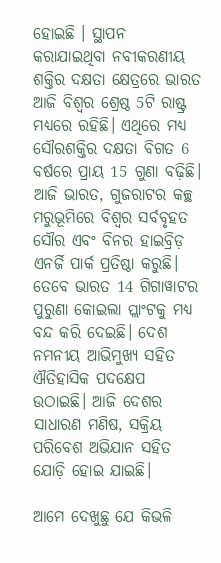ହୋଇଛି । ସ୍ଥାପନ କରାଯାଇଥିବା ନବୀକରଣୀୟ ଶକ୍ତିର ଦକ୍ଷତା କ୍ଷେତ୍ରରେ ଭାରତ ଆଜି ବିଶ୍ୱର ଶ୍ରେଷ୍ଠ 5ଟି ରାଷ୍ଟ୍ର ମଧ୍ୟରେ ରହିଛି। ଏଥିରେ ମଧ୍ୟ ସୌରଶକ୍ତିର ଦକ୍ଷତା ବିଗତ 6 ବର୍ଷରେ ପ୍ରାୟ 15 ଗୁଣା ବଢ଼ିଛି। ଆଜି ଭାରତ, ଗୁଜରାଟର କଚ୍ଛ ମରୁଭୂମିରେ ବିଶ୍ୱର ସର୍ବବୃହତ ସୌର ଏବଂ ବିନର ହାଇବ୍ରିଡ଼ ଏନର୍ଜି ପାର୍କ ପ୍ରତିଷ୍ଠା କରୁଛି। ତେବେ ଭାରତ 14 ଗିଗାୱାଟର ପୁରୁଣା କୋଇଲା ପ୍ଲାଂଟକୁ ମଧ୍ୟ ବନ୍ଦ କରି ଦେଇଛି। ଦେଶ ନମନୀୟ ଆଭିମୁଖ୍ୟ ସହିତ ଐତିହାସିକ ପଦକ୍ଷେପ ଉଠାଇଛି। ଆଜି ଦେଶର ସାଧାରଣ ମଣିଷ, ସକ୍ରିୟ ପରିବେଶ ଅଭିଯାନ ସହିତ ଯୋଡ଼ି ହୋଇ ଯାଇଛି।

ଆମେ ଦେଖୁଛୁ ଯେ କିଭଳି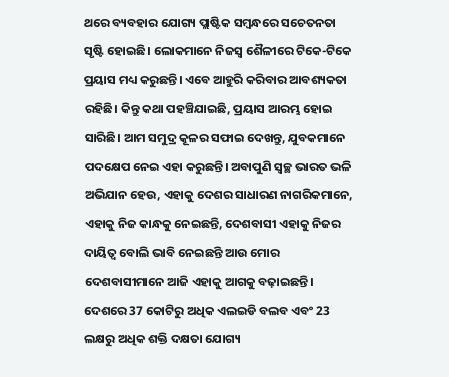ଥରେ ବ୍ୟବହାର ଯୋଗ୍ୟ ପ୍ଲାଷ୍ଟିକ ସମ୍ବନ୍ଧରେ ସଚେତନତା ସୃଷ୍ଟି ହୋଇଛି। ଲୋକମାନେ ନିଜସ୍ୱ ଶୈଳୀରେ ଟିକେ-ଟିକେ ପ୍ରୟାସ ମଧ୍ୟ କରୁଛନ୍ତି। ଏବେ ଆହୁରି କରିବାର ଆବଶ୍ୟକତା ରହିଛି। କିନ୍ତୁ କଥା ପହଞ୍ଚିଯାଇଛି, ପ୍ରୟାସ ଆରମ୍ଭ ହୋଇ ସାରିଛି। ଆମ ସମୁଦ୍ର କୂଳର ସଫାଇ ଦେଖନ୍ତୁ, ଯୁବକମାନେ ପଦକ୍ଷେପ ନେଇ ଏହା କରୁଛନ୍ତି। ଅବାପୁଣି ସ୍ୱଚ୍ଛ ଭାରତ ଭଳି ଅଭିଯାନ ହେଉ, ଏହାକୁ ଦେଶର ସାଧାରଣ ନାଗରିକମାନେ, ଏହାକୁ ନିଜ କାନ୍ଧକୁ ନେଇଛନ୍ତି, ଦେଶବାସୀ ଏହାକୁ ନିଜର ଦାୟିତ୍ୱ ବୋଲି ଭାବି ନେଇଛନ୍ତି ଆଉ ମୋର ଦେଶବାସୀମାନେ ଆଜି ଏହାକୁ ଆଗକୁ ବଢ଼ାଇଛନ୍ତି। ଦେଶରେ 37 କୋଟିରୁ ଅଧିକ ଏଲଇଡି ବଲବ ଏବଂ 23 ଲକ୍ଷରୁ ଅଧିକ ଶକ୍ତି ଦକ୍ଷତା ଯୋଗ୍ୟ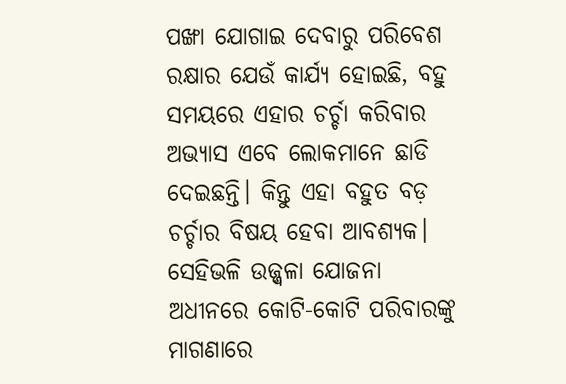ପଙ୍ଖା ଯୋଗାଇ ଦେବାରୁ ପରିବେଶ ରକ୍ଷାର ଯେଉଁ କାର୍ଯ୍ୟ ହୋଇଛି, ବହୁ ସମୟରେ ଏହାର ଚର୍ଚ୍ଚା କରିବାର ଅଭ୍ୟାସ ଏବେ ଲୋକମାନେ ଛାଡି ଦେଇଛନ୍ତି। କିନ୍ତୁ ଏହା ବହୁତ ବଡ଼ ଚର୍ଚ୍ଚାର ବିଷୟ ହେବା ଆବଶ୍ୟକ। ସେହିଭଳି ଉଜ୍ଜ୍ୱଳା ଯୋଜନା ଅଧୀନରେ କୋଟି-କୋଟି ପରିବାରଙ୍କୁ ମାଗଣାରେ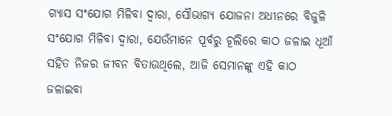ଗ୍ୟାସ ସଂଯୋଗ ମିଳିବା ଦ୍ୱାରା, ସୌଭାଗ୍ୟ ଯୋଜନା ଅଧୀନରେ ବିଜୁଳି ସଂଯୋଗ ମିଳିବା ଦ୍ୱାରା, ଯେଉଁମାନେ ପୂର୍ବରୁ ଚୂଲିରେ କାଠ ଜଳାଇ ଧୂଆଁ ସହିତ ନିଜର ଜୀବନ ବିତାଉଥିଲେ, ଆଜି ସେମାନଙ୍କୁ ଏହି କାଠ ଜଳାଇବା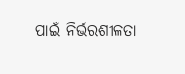ପାଇଁ ନିର୍ଭରଶୀଳତା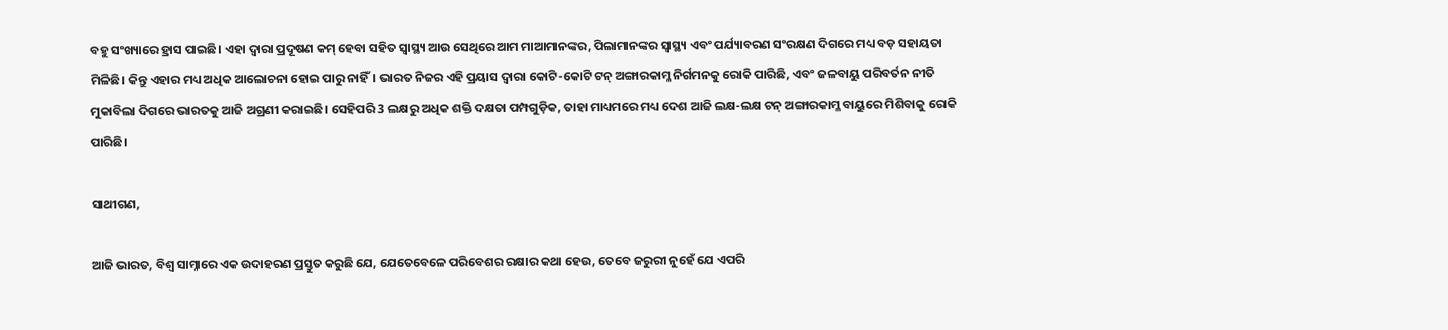ବହୁ ସଂଖ୍ୟାରେ ହ୍ରାସ ପାଇଛି। ଏହା ଦ୍ୱାରା ପ୍ରଦୂଷଣ କମ୍‍ ହେବା ସହିତ ସ୍ୱାସ୍ଥ୍ୟ ଆଉ ସେଥିରେ ଆମ ମାଆମାନଙ୍କର, ପିଲାମାନଙ୍କର ସ୍ୱାସ୍ଥ୍ୟ ଏବଂ ପର୍ଯ୍ୟାବରଣ ସଂରକ୍ଷଣ ଦିଗରେ ମଧ୍ୟ ବଡ଼ ସହାୟତା ମିଳିଛି। କିନ୍ତୁ ଏହାର ମଧ୍ୟ ଅଧିକ ଆଲୋଚନା ହୋଇ ପାରୁ ନାହିଁ। ଭାରତ ନିଜର ଏହି ପ୍ରୟାସ ଦ୍ୱାରା କୋଟି-କୋଟି ଟନ୍‍ ଅଙ୍ଗାରକାମ୍ଳ ନିର୍ଗମନକୁ ରୋକି ପାରିଛି, ଏବଂ ଜଳବାୟୁ ପରିବର୍ତନ ନୀତି ମୁକାବିଲା ଦିଗରେ ଭାରତକୁ ଆଜି ଅଗ୍ରଣୀ କରାଇଛି। ସେହିପରି 3 ଲକ୍ଷରୁ ଅଧିକ ଶକ୍ତି ଦକ୍ଷତା ପମ୍ପଗୁଡ଼ିକ, ତାହା ମାଧ୍ୟମରେ ମଧ୍ୟ ଦେଶ ଆଜି ଲକ୍ଷ-ଲକ୍ଷ ଟନ୍‍ ଅଙ୍ଗାରକାମ୍ଳ ବାୟୁରେ ମିଶିବାକୁ ରୋକି ପାରିଛି।

ସାଥୀଗଣ,

ଆଜି ଭାରତ, ବିଶ୍ୱ ସାମ୍ନାରେ ଏକ ଉଦାହରଣ ପ୍ରସ୍ତୁତ କରୁଛି ଯେ, ଯେତେବେଳେ ପରିବେଶର ରକ୍ଷାର କଥା ହେଉ, ତେବେ ଜରୁରୀ ନୁହେଁ ଯେ ଏପରି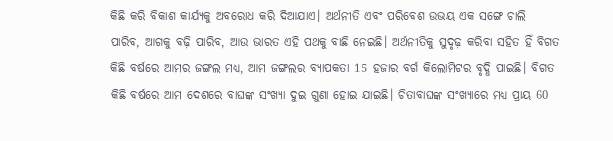କିଛି କରି ବିକାଶ କାର୍ଯ୍ୟକୁ ଅବରୋଧ କରି ଦିଆଯାଏ। ଅର୍ଥନୀତି ଏବଂ ପରିବେଶ ଉଭୟ ଏକ ସଙ୍ଗେ ଚାଲି ପାରିବ, ଆଗକୁ ବଢ଼ି ପାରିବ, ଆଉ ଭାରତ ଏହି ପଥକୁ ବାଛି ନେଇଛି। ଅର୍ଥନୀତିକୁ ସୁଦୃଢ଼ କରିବା ସହିତ ହିଁ ବିଗତ କିଛି ବର୍ଷରେ ଆମର ଜଙ୍ଗଲ ମଧ୍ୟ, ଆମ ଜଙ୍ଗଲର ବ୍ୟାପକତା 15 ହଜାର ବର୍ଗ କିଲୋମିଟର ବୃଦ୍ଧି ପାଇଛି। ବିଗତ କିଛି ବର୍ଷରେ ଆମ ଦେଶରେ ବାଘଙ୍କ ସଂଖ୍ୟା ଦୁଇ ଗୁଣା ହୋଇ ଯାଇଛି। ଚିତାବାଘଙ୍କ ସଂଖ୍ୟାରେ ମଧ୍ୟ ପ୍ରାୟ 60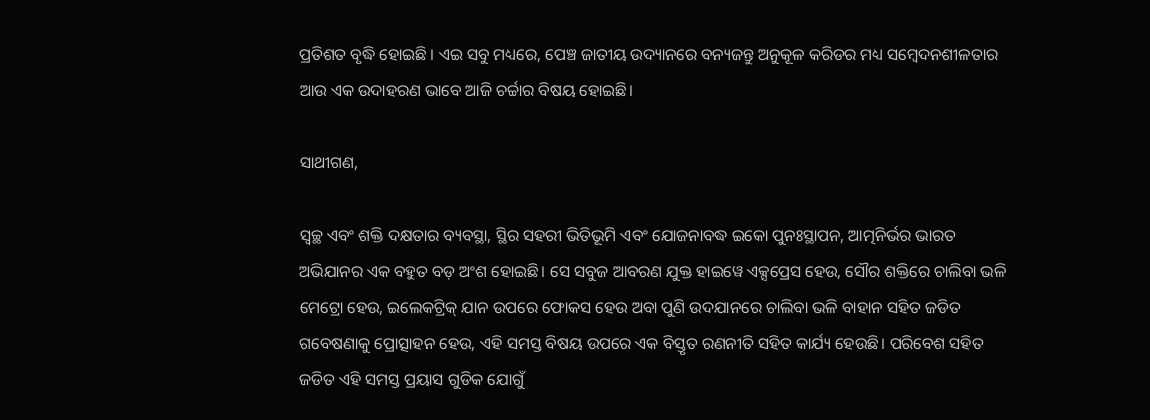ପ୍ରତିଶତ ବୃଦ୍ଧି ହୋଇଛି । ଏଇ ସବୁ ମଧ୍ୟରେ, ପେଞ୍ଚ ଜାତୀୟ ଉଦ୍ୟାନରେ ବନ୍ୟଜନ୍ତୁ ଅନୁକୂଳ କରିଡର ମଧ୍ୟ ସମ୍ବେଦନଶୀଳତାର ଆଉ ଏକ ଉଦାହରଣ ଭାବେ ଆଜି ଚର୍ଚ୍ଚାର ବିଷୟ ହୋଇଛି।

ସାଥୀଗଣ,

ସ୍ୱଚ୍ଛ ଏବଂ ଶକ୍ତି ଦକ୍ଷତାର ବ୍ୟବସ୍ଥା, ସ୍ଥିର ସହରୀ ଭିତିଭୂମି ଏବଂ ଯୋଜନାବଦ୍ଧ ଇକୋ ପୁନଃସ୍ଥାପନ, ଆତ୍ମନିର୍ଭର ଭାରତ ଅଭିଯାନର ଏକ ବହୁତ ବଡ଼ ଅଂଶ ହୋଇଛି। ସେ ସବୁଜ ଆବରଣ ଯୁକ୍ତ ହାଇୱେ ଏକ୍ସପ୍ରେସ ହେଉ, ସୌର ଶକ୍ତିରେ ଚାଲିବା ଭଳି ମେଟ୍ରୋ ହେଉ, ଇଲେକଟ୍ରିକ୍‍ ଯାନ ଉପରେ ଫୋକସ ହେଉ ଅବା ପୁଣି ଉଦଯାନରେ ଚାଲିବା ଭଳି ବାହାନ ସହିତ ଜଡିତ ଗବେଷଣାକୁ ପ୍ରୋତ୍ସାହନ ହେଉ, ଏହି ସମସ୍ତ ବିଷୟ ଉପରେ ଏକ ବିସ୍ତୃତ ରଣନୀତି ସହିତ କାର୍ଯ୍ୟ ହେଉଛି। ପରିବେଶ ସହିତ ଜଡିତ ଏହି ସମସ୍ତ ପ୍ରୟାସ ଗୁଡିକ ଯୋଗୁଁ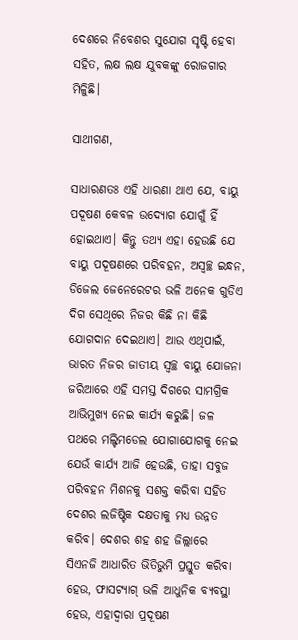ଦେଶରେ ନିବେଶର ସୁଯୋଗ ସୃଷ୍ଟି ହେବା ସହିତ, ଲକ୍ଷ ଲକ୍ଷ ଯୁବକଙ୍କୁ ରୋଜଗାର ମିଳୁିଛି।

ସାଥୀଗଣ,

ସାଧାରଣତଃ ଏହି ଧାରଣା ଥାଏ ଯେ, ବାୟୁ ପଦୂଷଣ କେବଳ ଉଦ୍ୟୋଗ ଯୋଗୁଁ ହିଁ ହୋଇଥାଏ। କିନ୍ତୁ ତଥ୍ୟ ଏହା ହେଉଛି ଯେ ବାୟୁ ପଦୂଷଣରେ ପରିବହନ, ଅସ୍ୱଚ୍ଛ ଇନ୍ଧନ, ଡିଜେଲ ଜେନେରେଟର ଭଳି ଅନେକ ଗୁଡିଏ ଦିଗ ସେଥିରେ ନିଜର କିଛି ନା କିଛି ଯୋଗଦାନ ଦେଇଥାଏ। ଆଉ ଏଥିପାଇଁ, ଭାରତ ନିଜର ଜାତୀୟ ସ୍ୱଚ୍ଛ ବାୟୁ ଯୋଜନା ଜରିଆରେ ଏହି ସମସ୍ତ ଦିଗରେ ସାମଗ୍ରିକ ଆଭିମୁଖ୍ୟ ନେଇ କାର୍ଯ୍ୟ କରୁଛି। ଜଳ ପଥରେ ମଲ୍ଟିମଡେଲ ଯୋଗାଯୋଗକୁ ନେଇ ଯେଉଁ କାର୍ଯ୍ୟ ଆଜି ହେଉଛି, ତାହା ସବୁଜ ପରିବହନ ମିଶନକୁ ସଶକ୍ତ କରିବା ସହିତ ଦେଶର ଲଜିଷ୍ଟିକ ଦକ୍ଷତାକୁ ମଧ୍ୟ ଉନ୍ନତ କରିବ। ଦେଶର ଶହ ଶହ ଜିଲ୍ଲାରେ ସିଏନଜି ଆଧାରିତ ଭିତିଭୁମି ପ୍ରସ୍ତୁତ କରିବା ହେଉ, ଫାସଟ୍ୟାଗ୍‍ ଭଳି ଆଧୁନିକ ବ୍ୟବସ୍ଥା ହେଉ, ଏହାଦ୍ୱାରା ପ୍ରଦୂଷଣ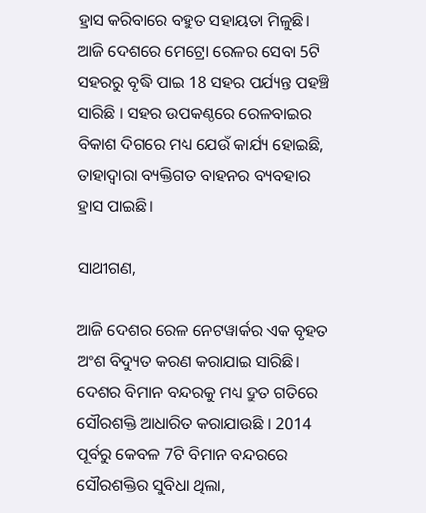ହ୍ରାସ କରିବାରେ ବହୁତ ସହାୟତା ମିଳୁଛି। ଆଜି ଦେଶରେ ମେଟ୍ରୋ ରେଳର ସେବା 5ଟି ସହରରୁ ବୃଦ୍ଧି ପାଇ 18 ସହର ପର୍ଯ୍ୟନ୍ତ ପହଞ୍ଚି ସାରିଛି । ସହର ଉପକଣ୍ଠରେ ରେଳବାଇର ବିକାଶ ଦିଗରେ ମଧ୍ୟ ଯେଉଁ କାର୍ଯ୍ୟ ହୋଇଛି, ତାହାଦ୍ୱାରା ବ୍ୟକ୍ତିଗତ ବାହନର ବ୍ୟବହାର ହ୍ରାସ ପାଇଛି।

ସାଥୀଗଣ,

ଆଜି ଦେଶର ରେଳ ନେଟୱାର୍କର ଏକ ବୃହତ ଅଂଶ ବିଦ୍ୟୁତ କରଣ କରାଯାଇ ସାରିଛି। ଦେଶର ବିମାନ ବନ୍ଦରକୁ ମଧ୍ୟ ଦ୍ରୁତ ଗତିରେ ସୌରଶକ୍ତି ଆଧାରିତ କରାଯାଉଛି । 2014 ପୂର୍ବରୁ କେବଳ 7ଟି ବିମାନ ବନ୍ଦରରେ ସୌରଶକ୍ତିର ସୁବିଧା ଥିଲା,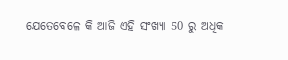ଯେତେବେଳେ କି ଆଜି ଏହି ସଂଖ୍ୟା 50 ରୁ ଅଧିକ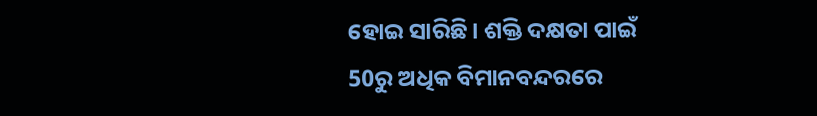ହୋଇ ସାରିଛି। ଶକ୍ତି ଦକ୍ଷତା ପାଇଁ 50ରୁ ଅଧିକ ବିମାନବନ୍ଦରରେ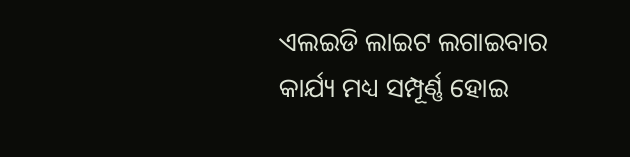ଏଲଇଡି ଲାଇଟ ଲଗାଇବାର କାର୍ଯ୍ୟ ମଧ୍ୟ ସମ୍ପୂର୍ଣ୍ଣ ହୋଇ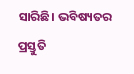ସାରିଛି। ଭବିଷ୍ୟତର ପ୍ରସ୍ତୁତି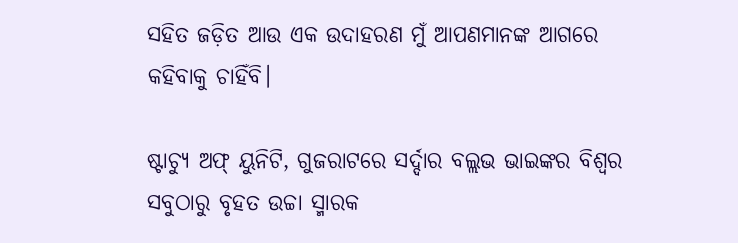ସହିତ ଜଡ଼ିତ ଆଉ ଏକ ଉଦାହରଣ ମୁଁ ଆପଣମାନଙ୍କ ଆଗରେ କହିବାକୁ ଚାହିଁବି।

ଷ୍ଟାଚ୍ୟୁ ଅଫ୍‍ ୟୁନିଟି, ଗୁଜରାଟରେ ସର୍ଦ୍ଦାର ବଲ୍ଲଭ ଭାଇଙ୍କର ବିଶ୍ୱର ସବୁଠାରୁ ବୃହତ ଉଚ୍ଚା ସ୍ମାରକ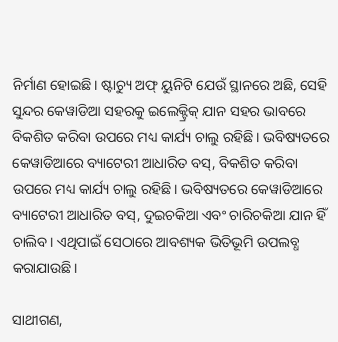ନିର୍ମାଣ ହୋଇଛି। ଷ୍ଟାଚ୍ୟୁ ଅଫ୍‍ ୟୁନିଟି ଯେଉଁ ସ୍ଥାନରେ ଅଛି, ସେହି ସୁନ୍ଦର କେୱାଡିଆ ସହରକୁ ଇଲେକ୍ଟ୍ରିକ୍‍ ଯାନ ସହର ଭାବରେ ବିକଶିତ କରିବା ଉପରେ ମଧ୍ୟ କାର୍ଯ୍ୟ ଚାଲୁ ରହିଛି। ଭବିଷ୍ୟତରେ କେୱାଡିଆରେ ବ୍ୟାଟେରୀ ଆଧାରିତ ବସ୍‍, ବିକଶିତ କରିବା ଉପରେ ମଧ୍ୟ କାର୍ଯ୍ୟ ଚାଲୁ ରହିଛି। ଭବିଷ୍ୟତରେ କେୱାଡିଆରେ ବ୍ୟାଟେରୀ ଆଧାରିତ ବସ୍‍, ଦୁଇଚକିଆ ଏବଂ ଚାରିଚକିଆ ଯାନ ହିଁ ଚାଲିବ। ଏଥିପାଇଁ ସେଠାରେ ଆବଶ୍ୟକ ଭିତିଭୂମି ଉପଲବ୍ଧ କରାଯାଉଛି।

ସାଥୀଗଣ,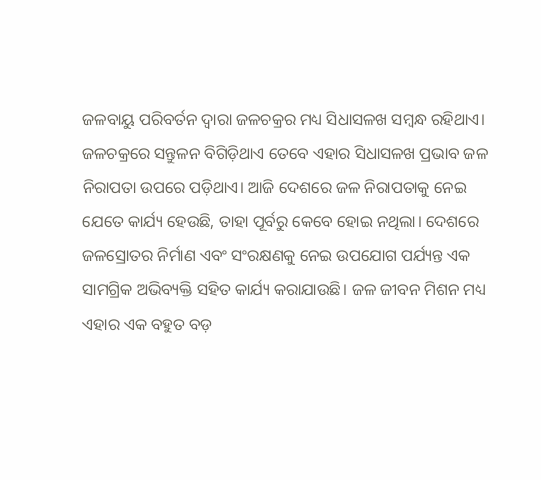ଜଳବାୟୁ ପରିବର୍ତନ ଦ୍ୱାରା ଜଳଚକ୍ରର ମଧ୍ୟ ସିଧାସଳଖ ସମ୍ବନ୍ଧ ରହିଥାଏ। ଜଳଚକ୍ରରେ ସନ୍ତୁଳନ ବିଗିଡ଼ିଥାଏ ତେବେ ଏହାର ସିଧାସଳଖ ପ୍ରଭାବ ଜଳ ନିରାପତା ଉପରେ ପଡ଼ିଥାଏ। ଆଜି ଦେଶରେ ଜଳ ନିରାପତାକୁ ନେଇ ଯେତେ କାର୍ଯ୍ୟ ହେଉଛି, ତାହା ପୂର୍ବରୁ କେବେ ହୋଇ ନଥିଲା। ଦେଶରେ ଜଳସ୍ରୋତର ନିର୍ମାଣ ଏବଂ ସଂରକ୍ଷଣକୁ ନେଇ ଉପଯୋଗ ପର୍ଯ୍ୟନ୍ତ ଏକ ସାମଗ୍ରିକ ଅଭିବ୍ୟକ୍ତି ସହିତ କାର୍ଯ୍ୟ କରାଯାଉଛି। ଜଳ ଜୀବନ ମିଶନ ମଧ୍ୟ ଏହାର ଏକ ବହୁତ ବଡ଼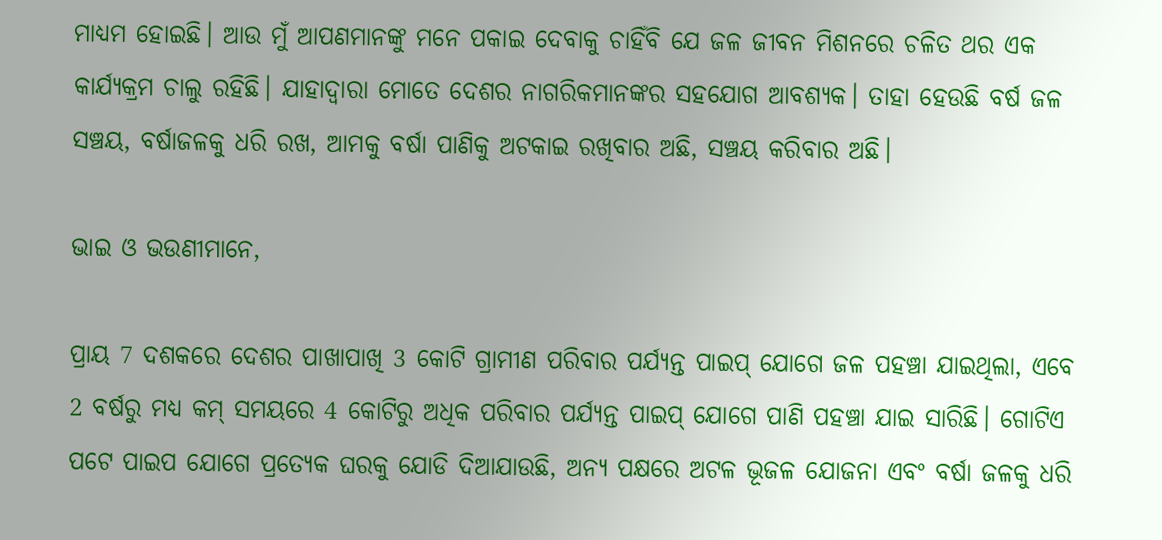ମାଧ୍ୟମ ହୋଇଛି। ଆଉ ମୁଁ ଆପଣମାନଙ୍କୁ ମନେ ପକାଇ ଦେବାକୁ ଚାହିଁବି ଯେ ଜଳ ଜୀବନ ମିଶନରେ ଚଳିତ ଥର ଏକ କାର୍ଯ୍ୟକ୍ରମ ଚାଲୁ ରହିଛି। ଯାହାଦ୍ୱାରା ମୋତେ ଦେଶର ନାଗରିକମାନଙ୍କର ସହଯୋଗ ଆବଶ୍ୟକ। ତାହା ହେଉଛି ବର୍ଷ ଜଳ ସଞ୍ଚୟ, ବର୍ଷାଜଳକୁ ଧରି ରଖ, ଆମକୁ ବର୍ଷା ପାଣିକୁ ଅଟକାଇ ରଖିବାର ଅଛି, ସଞ୍ଚୟ କରିବାର ଅଛି।

ଭାଇ ଓ ଭଉଣୀମାନେ,

ପ୍ରାୟ 7 ଦଶକରେ ଦେଶର ପାଖାପାଖି 3 କୋଟି ଗ୍ରାମୀଣ ପରିବାର ପର୍ଯ୍ୟନ୍ତ ପାଇପ୍‍ ଯୋଗେ ଜଳ ପହଞ୍ଚା ଯାଇଥିଲା, ଏବେ 2 ବର୍ଷରୁ ମଧ୍ୟ କମ୍‍ ସମୟରେ 4 କୋଟିରୁ ଅଧିକ ପରିବାର ପର୍ଯ୍ୟନ୍ତ ପାଇପ୍‍ ଯୋଗେ ପାଣି ପହଞ୍ଚା ଯାଇ ସାରିଛି। ଗୋଟିଏ ପଟେ ପାଇପ ଯୋଗେ ପ୍ରତ୍ୟେକ ଘରକୁ ଯୋଡି ଦିଆଯାଉଛି, ଅନ୍ୟ ପକ୍ଷରେ ଅଟଳ ଭୂଜଳ ଯୋଜନା ଏବଂ ବର୍ଷା ଜଳକୁ ଧରି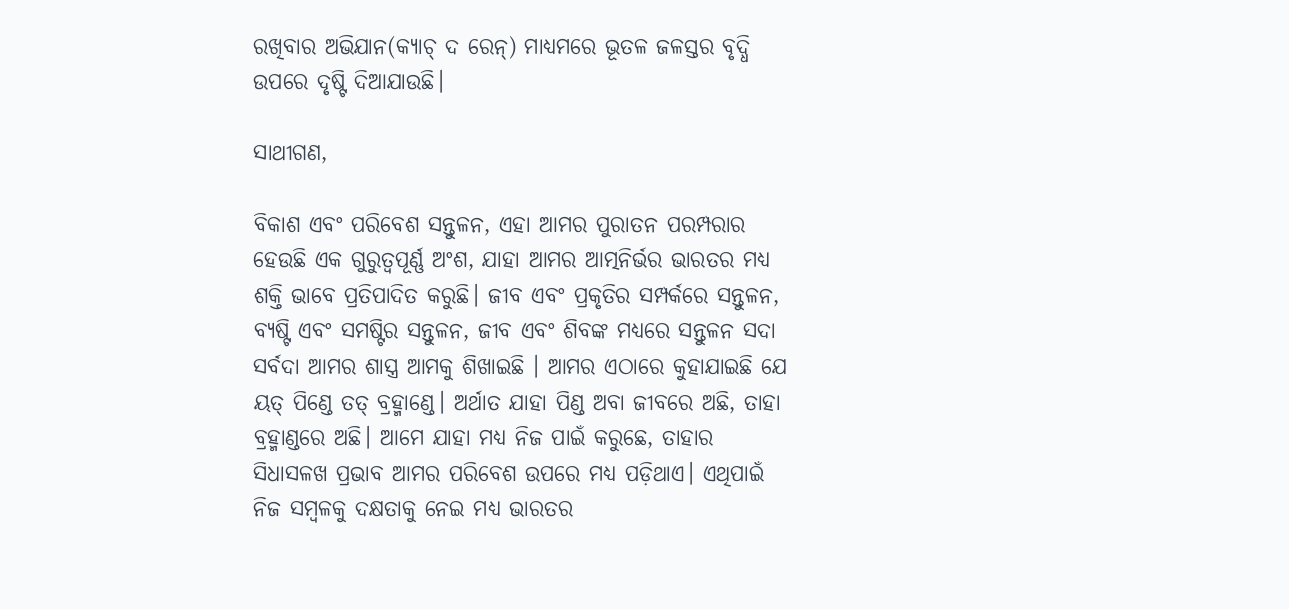ରଖିବାର ଅଭିଯାନ(କ୍ୟାଚ୍‍ ଦ ରେନ୍‍) ମାଧ୍ୟମରେ ଭୂତଳ ଜଳସ୍ତର ବୃଦ୍ଧି ଉପରେ ଦୃଷ୍ଟି ଦିଆଯାଉଛି।

ସାଥୀଗଣ,

ବିକାଶ ଏବଂ ପରିବେଶ ସନ୍ତୁଳନ, ଏହା ଆମର ପୁରାତନ ପରମ୍ପରାର ହେଉଛି ଏକ ଗୁରୁତ୍ୱପୂର୍ଣ୍ଣ ଅଂଶ, ଯାହା ଆମର ଆତ୍ମନିର୍ଭର ଭାରତର ମଧ୍ୟ ଶକ୍ତି ଭାବେ ପ୍ରତିପାଦିତ କରୁଛି। ଜୀବ ଏବଂ ପ୍ରକୃତିର ସମ୍ପର୍କରେ ସନ୍ତୁଳନ, ବ୍ୟଷ୍ଟି ଏବଂ ସମଷ୍ଟିର ସନ୍ତୁଳନ, ଜୀବ ଏବଂ ଶିବଙ୍କ ମଧ୍ୟରେ ସନ୍ତୁଳନ ସଦା ସର୍ବଦା ଆମର ଶାସ୍ତ୍ର ଆମକୁ ଶିଖାଇଛି । ଆମର ଏଠାରେ କୁହାଯାଇଛି ଯେ ୟତ୍‍ ପିଣ୍ଡେ ତତ୍‍ ବ୍ରହ୍ମାଣ୍ଡେ। ଅର୍ଥାତ ଯାହା ପିଣ୍ଡ ଅବା ଜୀବରେ ଅଛି, ତାହା ବ୍ରହ୍ମାଣ୍ଡରେ ଅଛି। ଆମେ ଯାହା ମଧ୍ୟ ନିଜ ପାଇଁ କରୁଛେ, ତାହାର ସିଧାସଳଖ ପ୍ରଭାବ ଆମର ପରିବେଶ ଉପରେ ମଧ୍ୟ ପଡ଼ିଥାଏ। ଏଥିପାଇଁ ନିଜ ସମ୍ବଳକୁ ଦକ୍ଷତାକୁ ନେଇ ମଧ୍ୟ ଭାରତର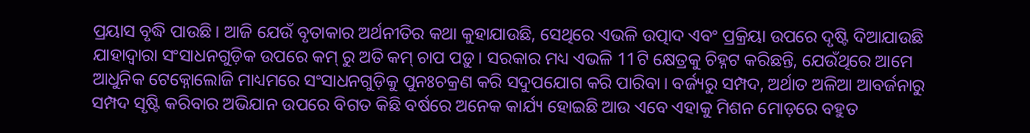ପ୍ରୟାସ ବୃଦ୍ଧି ପାଉଛି। ଆଜି ଯେଉଁ ବୃତାକାର ଅର୍ଥନୀତିର କଥା କୁହାଯାଉଛି, ସେଥିରେ ଏଭଳି ଉତ୍ପାଦ ଏବଂ ପ୍ରକ୍ରିୟା ଉପରେ ଦୃଷ୍ଟି ଦିଆଯାଉଛି ଯାହାଦ୍ୱାରା ସଂସାଧନଗୁଡ଼ିକ ଉପରେ କମ୍‍ ରୁ ଅତି କମ୍‍ ଚାପ ପଡ଼ୁ। ସରକାର ମଧ୍ୟ ଏଭଳି 11ଟି କ୍ଷେତ୍ରକୁ ଚିହ୍ନଟ କରିଛନ୍ତି, ଯେଉଁଥିରେ ଆମେ ଆଧୁନିକ ଟେକ୍ନୋଲୋଜି ମାଧ୍ୟମରେ ସଂସାଧନଗୁଡ଼ିକୁ ପୁନଃଚକ୍ରଣ କରି ସଦୁପଯୋଗ କରି ପାରିବା। ବର୍ଜ୍ୟରୁ ସମ୍ପଦ, ଅର୍ଥାତ ଅଳିଆ ଆବର୍ଜନାରୁ ସମ୍ପଦ ସୃଷ୍ଟି କରିବାର ଅଭିଯାନ ଉପରେ ବିଗତ କିଛି ବର୍ଷରେ ଅନେକ କାର୍ଯ୍ୟ ହୋଇଛି ଆଉ ଏବେ ଏହାକୁ ମିଶନ ମୋଡ଼ରେ ବହୁତ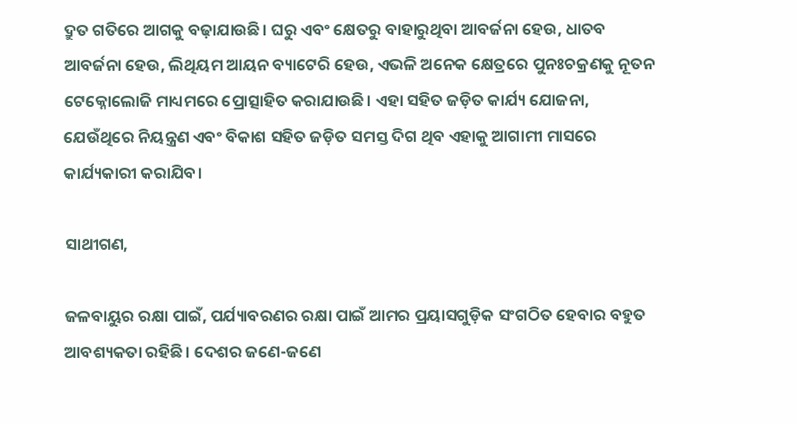ଦ୍ରୁତ ଗତିରେ ଆଗକୁ ବଢ଼ାଯାଉଛି। ଘରୁ ଏବଂ କ୍ଷେତରୁ ବାହାରୁଥିବା ଆବର୍ଜନା ହେଉ, ଧାତବ ଆବର୍ଜନା ହେଉ, ଲିଥିୟମ ଆୟନ ବ୍ୟାଟେରି ହେଉ, ଏଭଳି ଅନେକ କ୍ଷେତ୍ରରେ ପୁନଃଚକ୍ରଣକୁ ନୂତନ ଟେକ୍ନୋଲୋଜି ମାଧ୍ୟମରେ ପ୍ରୋତ୍ସାହିତ କରାଯାଉଛି। ଏହା ସହିତ ଜଡ଼ିତ କାର୍ଯ୍ୟ ଯୋଜନା, ଯେଉଁଥିରେ ନିୟନ୍ତ୍ରଣ ଏବଂ ବିକାଶ ସହିତ ଜଡ଼ିତ ସମସ୍ତ ଦିଗ ଥିବ ଏହାକୁ ଆଗାମୀ ମାସରେ କାର୍ଯ୍ୟକାରୀ କରାଯିବ।

ସାଥୀଗଣ,

ଜଳବାୟୁର ରକ୍ଷା ପାଇଁ, ପର୍ଯ୍ୟାବରଣର ରକ୍ଷା ପାଇଁ ଆମର ପ୍ରୟାସଗୁଡ଼ିକ ସଂଗଠିତ ହେବାର ବହୁତ ଆବଶ୍ୟକତା ରହିଛି। ଦେଶର ଜଣେ-ଜଣେ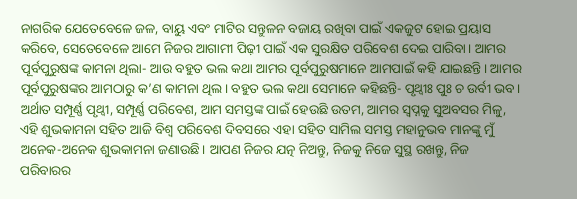ନାଗରିକ ଯେତେବେଳେ ଜଳ, ବାୟୁ ଏବଂ ମାଟିର ସନ୍ତୁଳନ ବଜାୟ ରଖିବା ପାଇଁ ଏକଜୁଟ ହୋଇ ପ୍ରୟାସ କରିବେ, ସେତେବେଳେ ଆମେ ନିଜର ଆଗାମୀ ପିଢ଼ୀ ପାଇଁ ଏକ ସୁରକ୍ଷିତ ପରିବେଶ ଦେଇ ପାରିବା। ଆମର ପୂର୍ବପୁରୁଷଙ୍କ କାମନା ଥିଲା- ଆଉ ବହୁତ ଭଲ କଥା ଆମର ପୂର୍ବପୁରୁଷମାନେ ଆମପାଇଁ କହି ଯାଇଛନ୍ତି। ଆମର ପୂର୍ବପୁରୁଷଙ୍କର ଆମଠାରୁ କ’ଣ କାମନା ଥିଲ। ବହୁତ ଭଲ କଥା ସେମାନେ କହିଛନ୍ତି- ପୃଥ୍ୱୀଃ ପୁଃ ଚ ଉର୍ବୀ ଭବ। ଅର୍ଥାତ ସମ୍ପୂର୍ଣ୍ଣ ପୃଥ୍ୱୀ, ସମ୍ପୂର୍ଣ୍ଣ ପରିବେଶ, ଆମ ସମସ୍ତଙ୍କ ପାଇଁ ହେଉଛି ଉତମ, ଆମର ସ୍ୱପ୍ନକୁ ସୁଅବସର ମିଳୁ, ଏହି ଶୁଭକାମନା ସହିତ ଆଜି ବିଶ୍ୱ ପରିବେଶ ଦିବସରେ ଏହା ସହିତ ସାମିଲ ସମସ୍ତ ମହାନୁଭବ ମାନଙ୍କୁ ମୁଁ ଅନେକ-ଅନେକ ଶୁଭକାମନା ଜଣାଉଛି। ଆପଣ ନିଜର ଯତ୍ନ ନିଅନ୍ତୁ, ନିଜକୁ ନିଜେ ସୁସ୍ଥ ରଖନ୍ତୁ, ନିଜ ପରିବାରର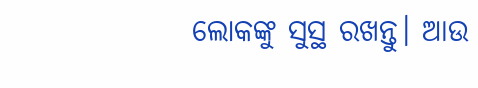ଲୋକଙ୍କୁ ସୁସ୍ଥ ରଖନ୍ତୁ। ଆଉ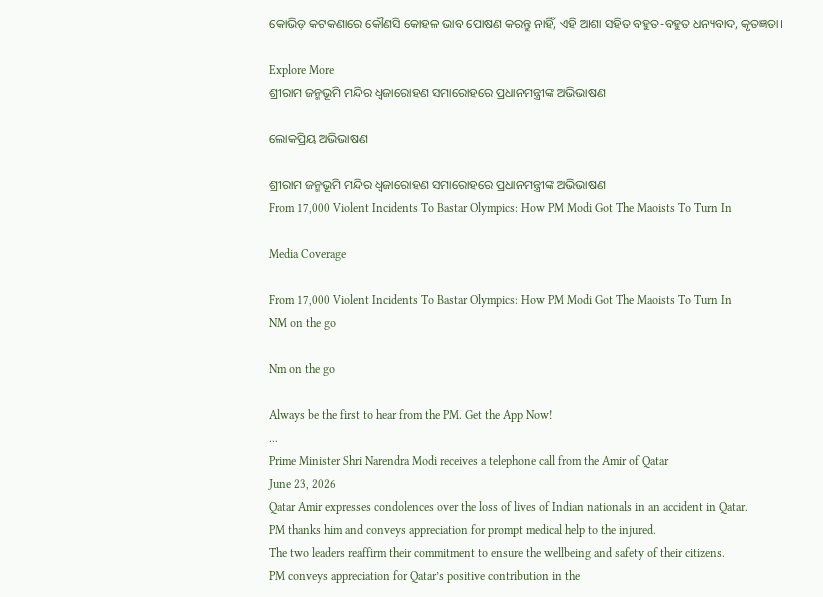କୋଭିଡ଼ କଟକଣାରେ କୌଣସି କୋହଳ ଭାବ ପୋଷଣ କରନ୍ତୁ ନାହିଁ, ଏହି ଆଶା ସହିତ ବହୁତ-ବହୁତ ଧନ୍ୟବାଦ, କୃତଜ୍ଞତା।

Explore More
ଶ୍ରୀରାମ ଜନ୍ମଭୂମି ମନ୍ଦିର ଧ୍ଵଜାରୋହଣ ସମାରୋହରେ ପ୍ରଧାନମନ୍ତ୍ରୀଙ୍କ ଅଭିଭାଷଣ

ଲୋକପ୍ରିୟ ଅଭିଭାଷଣ

ଶ୍ରୀରାମ ଜନ୍ମଭୂମି ମନ୍ଦିର ଧ୍ଵଜାରୋହଣ ସମାରୋହରେ ପ୍ରଧାନମନ୍ତ୍ରୀଙ୍କ ଅଭିଭାଷଣ
From 17,000 Violent Incidents To Bastar Olympics: How PM Modi Got The Maoists To Turn In

Media Coverage

From 17,000 Violent Incidents To Bastar Olympics: How PM Modi Got The Maoists To Turn In
NM on the go

Nm on the go

Always be the first to hear from the PM. Get the App Now!
...
Prime Minister Shri Narendra Modi receives a telephone call from the Amir of Qatar
June 23, 2026
Qatar Amir expresses condolences over the loss of lives of Indian nationals in an accident in Qatar.
PM thanks him and conveys appreciation for prompt medical help to the injured.
The two leaders reaffirm their commitment to ensure the wellbeing and safety of their citizens.
PM conveys appreciation for Qatar’s positive contribution in the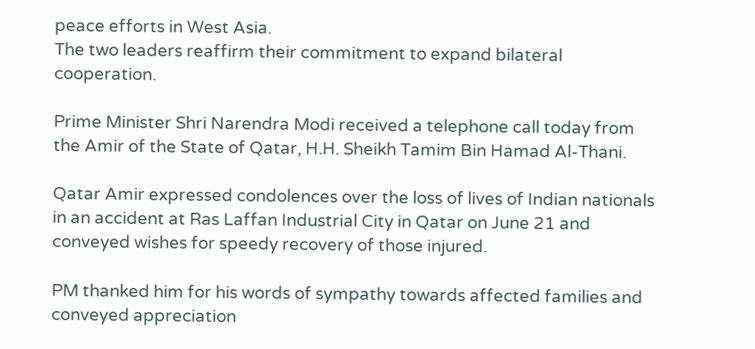peace efforts in West Asia.
The two leaders reaffirm their commitment to expand bilateral cooperation.

Prime Minister Shri Narendra Modi received a telephone call today from the Amir of the State of Qatar, H.H. Sheikh Tamim Bin Hamad Al-Thani.

Qatar Amir expressed condolences over the loss of lives of Indian nationals in an accident at Ras Laffan Industrial City in Qatar on June 21 and conveyed wishes for speedy recovery of those injured.

PM thanked him for his words of sympathy towards affected families and conveyed appreciation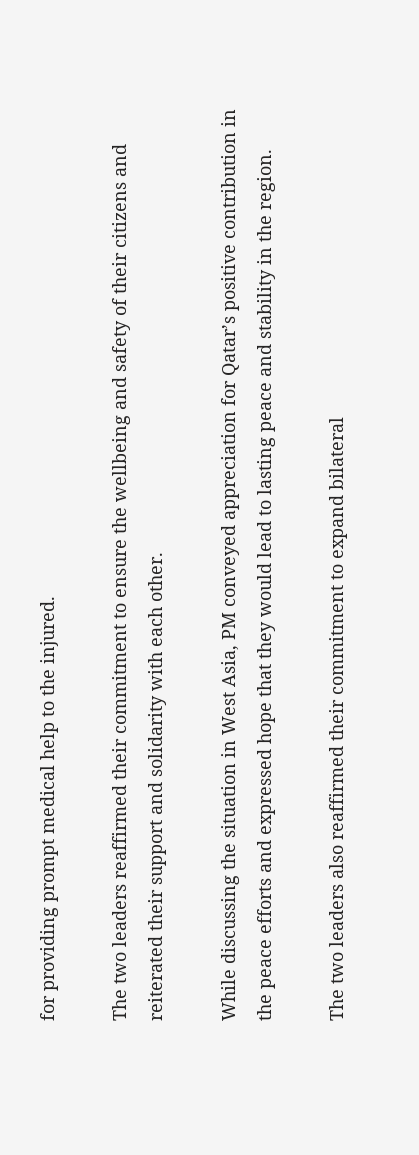for providing prompt medical help to the injured.

The two leaders reaffirmed their commitment to ensure the wellbeing and safety of their citizens and reiterated their support and solidarity with each other.

While discussing the situation in West Asia, PM conveyed appreciation for Qatar’s positive contribution in the peace efforts and expressed hope that they would lead to lasting peace and stability in the region.

The two leaders also reaffirmed their commitment to expand bilateral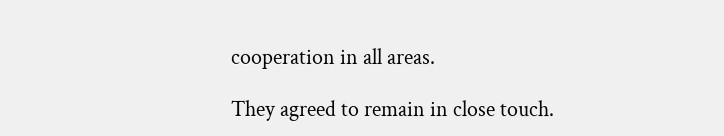cooperation in all areas.

They agreed to remain in close touch.